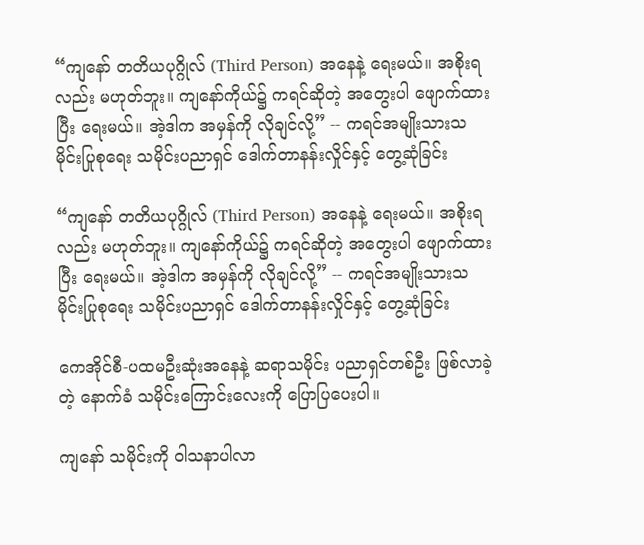“ကျနော် တတိယပုဂ္ဂိုလ် (Third Person) အနေနဲ့ ရေးမယ်။ အစိုးရလည်း မဟုတ်ဘူး။ ကျနော်ကိုယ်၌ ကရင်ဆိုတဲ့ အတွေးပါ ဖျောက်ထားပြီး ရေးမယ်။ အဲ့ဒါက အမှန်ကို လိုချင်လို့” -- ကရင်အမျိုးသားသမိုင်းပြုစုရေး သမိုင်းပညာရှင် ဒေါက်တာနန်းလှိုင်နှင့် တွေ့ဆုံခြင်း

“ကျနော် တတိယပုဂ္ဂိုလ် (Third Person) အနေနဲ့ ရေးမယ်။ အစိုးရလည်း မဟုတ်ဘူး။ ကျနော်ကိုယ်၌ ကရင်ဆိုတဲ့ အတွေးပါ ဖျောက်ထားပြီး ရေးမယ်။ အဲ့ဒါက အမှန်ကို လိုချင်လို့” -- ကရင်အမျိုးသားသမိုင်းပြုစုရေး သမိုင်းပညာရှင် ဒေါက်တာနန်းလှိုင်နှင့် တွေ့ဆုံခြင်း

ကေအိုင်စီ-ပထမဦးဆုံးအနေနဲ့ ဆရာသမိုင်း ပညာရှင်တစ်ဦး ဖြစ်လာခဲ့တဲ့ နောက်ခံ သမိုင်းကြောင်းလေးကို ပြောပြပေးပါ။

ကျနော် သမိုင်းကို ဝါသနာပါလာ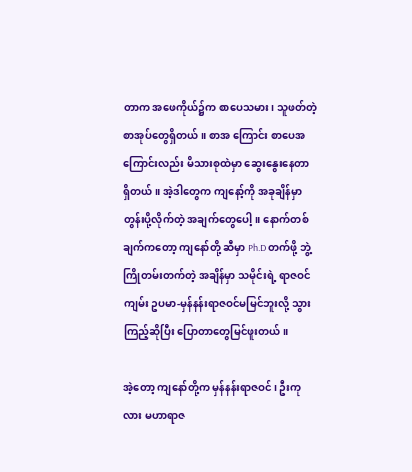တာက အဖေကိုယ်၌က စာပေသမား၊ သူဖတ်တဲ့ စာအုပ်တွေရှိတယ်။ စာအ ကြောင်း စာပေအကြောင်းလည်း မိသားစုထဲမှာ ဆွေးနွေးနေတာ ရှိတယ်။ အဲ့ဒါတွေက ကျနော့်ကို အခုချိန်မှာ တွန်းပို့လိုက်တဲ့ အချက်တွေပေါ့။ နောက်တစ်ချက်ကတော့ ကျနော်တို့ ဆီမှာ Ph.D တက်ဖို့ ဘွဲ့ကြိုတမ်းတက်တဲ့ အချိန်မှာ သမိုင်းရဲ့ ရာဇဝင်ကျမ်း ဥပမာ-မှန်နန်းရာဇဝင်မမြင်ဘူးလို့ သွားကြည့်ဆိုပြီး ပြောတာတွေမြင်ဖူးတယ်။

အဲ့တော့ ကျနော်တို့က မှန်နန်းရာဇဝင်၊ ဦးကုလား မဟာရာဇ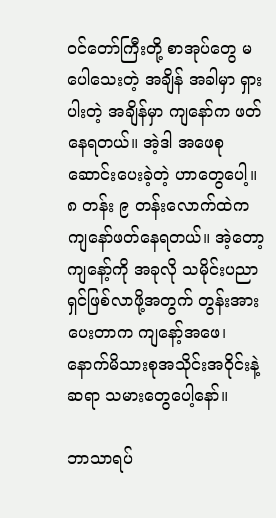ဝင်တော်ကြီးတို့ စာအုပ်တွေ မပေါသေးတဲ့ အချိန် အခါမှာ ရှားပါးတဲ့ အချိန်မှာ ကျနော်က ဖတ်နေရတယ်။ အဲ့ဒါ အဖေစုဆောင်းပေးခဲ့တဲ့ ဟာတွေပေါ့။ ၈ တန်း ၉ တန်းလောက်ထဲက ကျနော်ဖတ်နေရတယ်။ အဲ့တော့ ကျနော့်ကို အခုလို သမိုင်းပညာရှင်ဖြစ်လာဖို့အတွက် တွန်းအားပေးတာက ကျနော့်အဖေ၊ နောက်မိသားစုအသိုင်းအဝိုင်းနဲ့ ဆရာ သမားတွေပေါ့နော်။

ဘာသာရပ်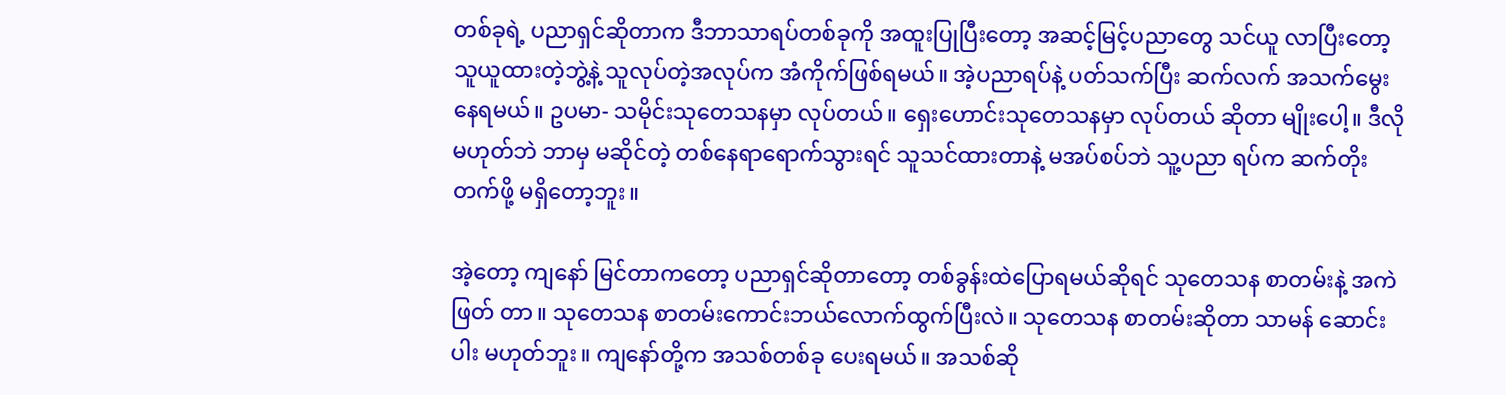တစ်ခုရဲ့ ပညာရှင်ဆိုတာက ဒီဘာသာရပ်တစ်ခုကို အထူးပြုပြီးတော့ အဆင့်မြင့်ပညာတွေ သင်ယူ လာပြီးတော့ သူယူထားတဲ့ဘွဲ့နဲ့ သူလုပ်တဲ့အလုပ်က အံကိုက်ဖြစ်ရမယ်။ အဲ့ပညာရပ်နဲ့ ပတ်သက်ပြီး ဆက်လက် အသက်မွေးနေရမယ်။ ဥပမာ- သမိုင်းသုတေသနမှာ လုပ်တယ်။ ရှေးဟောင်းသုတေသနမှာ လုပ်တယ် ဆိုတာ မျိုးပေါ့။ ဒီလိုမဟုတ်ဘဲ ဘာမှ မဆိုင်တဲ့ တစ်နေရာရောက်သွားရင် သူသင်ထားတာနဲ့ မအပ်စပ်ဘဲ သူ့ပညာ ရပ်က ဆက်တိုးတက်ဖို့ မရှိတော့ဘူး။

အဲ့တော့ ကျနော် မြင်တာကတော့ ပညာရှင်ဆိုတာတော့ တစ်ခွန်းထဲပြောရမယ်ဆိုရင် သုတေသန စာတမ်းနဲ့ အကဲဖြတ် တာ။ သုတေသန စာတမ်းကောင်းဘယ်လောက်ထွက်ပြီးလဲ။ သုတေသန စာတမ်းဆိုတာ သာမန် ဆောင်းပါး မဟုတ်ဘူး။ ကျနော်တို့က အသစ်တစ်ခု ပေးရမယ်။ အသစ်ဆို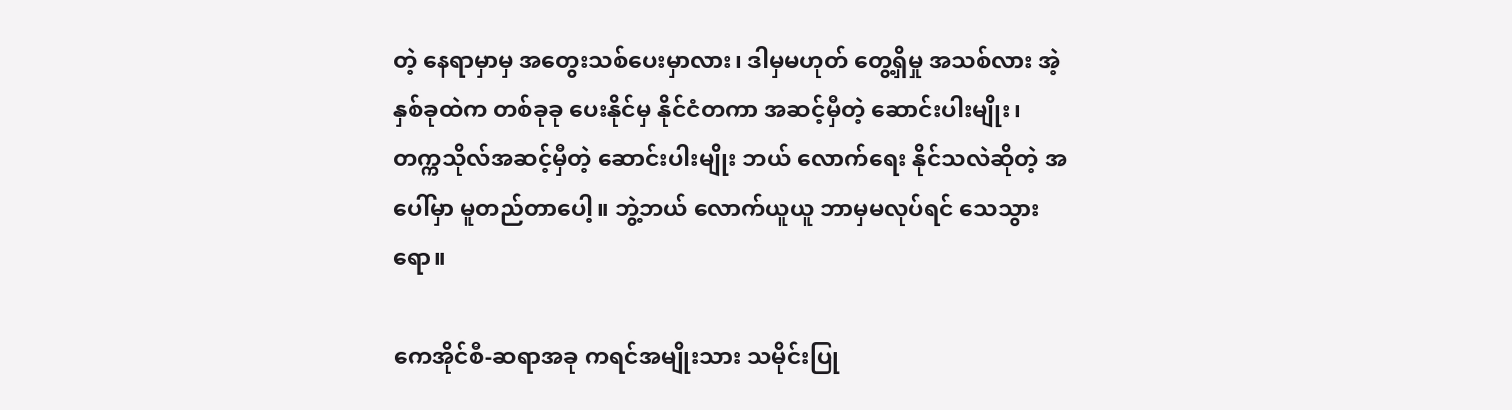တဲ့ နေရာမှာမှ အတွေးသစ်ပေးမှာလား၊ ဒါမှမဟုတ် တွေ့ရှိမှု အသစ်လား အဲ့နှစ်ခုထဲက တစ်ခုခု ပေးနိုင်မှ နိုင်ငံတကာ အဆင့်မှီတဲ့ ဆောင်းပါးမျိုး၊ တက္ကသိုလ်အဆင့်မှီတဲ့ ဆောင်းပါးမျိုး ဘယ် လောက်ရေး နိုင်သလဲဆိုတဲ့ အပေါ်မှာ မူတည်တာပေါ့။ ဘွဲ့ဘယ် လောက်ယူယူ ဘာမှမလုပ်ရင် သေသွားရော။

ကေအိုင်စီ-ဆရာအခု ကရင်အမျိုးသား သမိုင်းပြု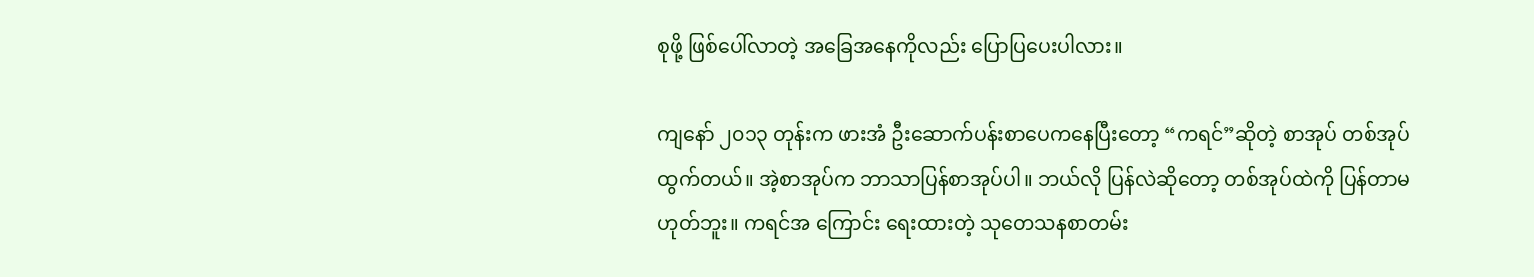စုဖို့ ဖြစ်ပေါ်လာတဲ့ အခြေအနေကိုလည်း ပြောပြပေးပါလား။

ကျနော် ၂၀၁၃ တုန်းက ဖားအံ ဦးဆောက်ပန်းစာပေကနေပြီးတော့ “ကရင်”ဆိုတဲ့ စာအုပ် တစ်အုပ်ထွက်တယ်။ အဲ့စာအုပ်က ဘာသာပြန်စာအုပ်ပါ။ ဘယ်လို ပြန်လဲဆိုတော့ တစ်အုပ်ထဲကို ပြန်တာမဟုတ်ဘူး။ ကရင်အ ကြောင်း ရေးထားတဲ့ သုတေသနစာတမ်း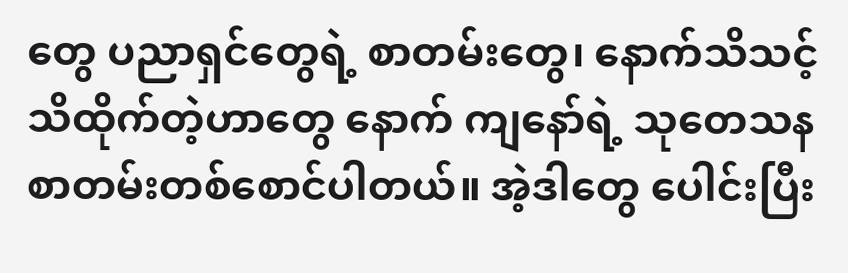တွေ ပညာရှင်တွေရဲ့ စာတမ်းတွေ၊ နောက်သိသင့်သိထိုက်တဲ့ဟာတွေ နောက် ကျနော်ရဲ့ သုတေသန စာတမ်းတစ်စောင်ပါတယ်။ အဲ့ဒါတွေ ပေါင်းပြီး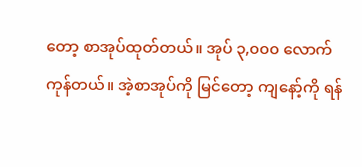တော့ စာအုပ်ထုတ်တယ်။ အုပ် ၃,၀၀၀ လောက်ကုန်တယ်။ အဲ့စာအုပ်ကို မြင်တော့ ကျနော့်ကို ရန်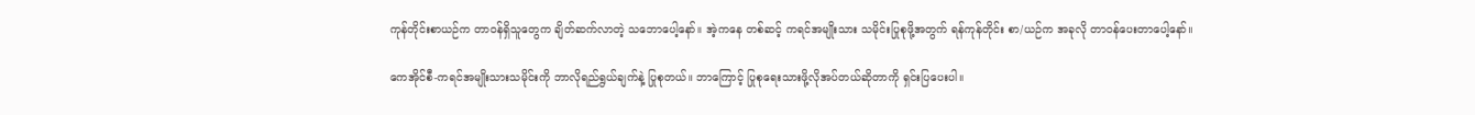ကုန်တိုင်းစာယဉ်က တာဝန်ရှိသူတွေက ချိတ်ဆက်လာတဲ့ သဘောပေါ့နော်။ အဲ့ကနေ တစ်ဆင့် ကရင်အမျိုးသား သမိုင်းပြုစုဖို့အတွက် ရန်ကုန်တိုင်း စာ/ယဉ်က အခုလို တာဝန်ပေးတာပေါ့နော်။

ကေအိုင်စီ-ကရင်အမျိုးသားသမိုင်းကို ဘာလိုရည်ရွယ်ချက်နဲ့ ပြုစုတယ်။ ဘာကြောင့် ပြုစုရေးသားဖို့လိုအပ်တယ်ဆိုတာကို ရှင်းပြပေးပါ။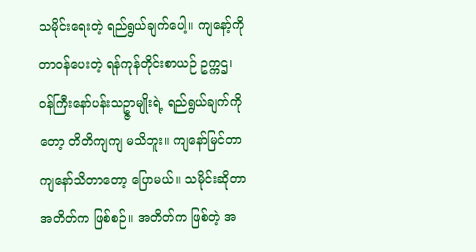သမိုင်းရေးတဲ့ ရည်ရွယ်ချက်ပေါ့။ ကျနော့်ကိုတာဝန်ပေးတဲ့ ရန်ကုန်တိုင်းစာယဉ် ဥက္ကဌ၊ ဝန်ကြီးနော်ပန်းသဥ္ဇာမျိုးရဲ့ ရည်ရွယ်ချက်ကိုတော့ တိတိကျကျ မသိဘူး။ ကျနော်မြင်တာ ကျနော်သိတာတော့ ပြောမယ်။ သမိုင်းဆိုတာ အတိတ်က ဖြစ်စဉ်။ အတိတ်က ဖြစ်တဲ့ အ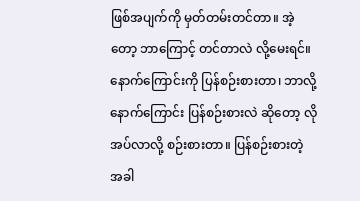ဖြစ်အပျက်ကို မှတ်တမ်းတင်တာ။ အဲ့တော့ ဘာကြောင့် တင်တာလဲ လို့မေးရင်။ နောက်ကြောင်းကို ပြန်စဉ်းစားတာ၊ ဘာလို့ နောက်ကြောင်း ပြန်စဉ်းစားလဲ ဆိုတော့ လိုအပ်လာလို့ စဉ်းစားတာ။ ပြန်စဉ်းစားတဲ့ အခါ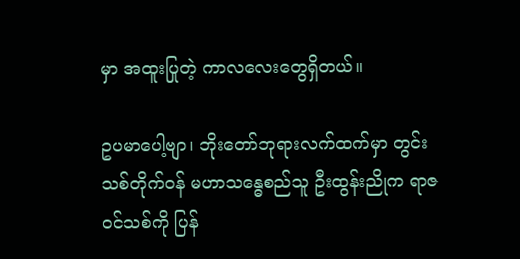မှာ အထူးပြုတဲ့ ကာလလေးတွေရှိတယ်။

ဥပမာပေါ့ဗျာ၊ ဘိုးတော်ဘုရားလက်ထက်မှာ တွင်းသစ်တိုက်ဝန် မဟာသန္ဓေစည်သူ ဦးထွန်းညိုက ရာဇဝင်သစ်ကို ပြန်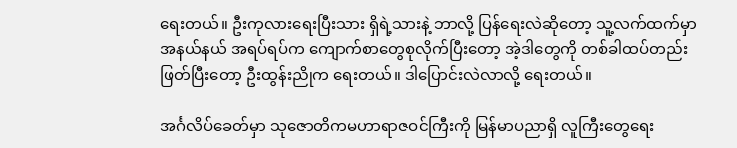ရေးတယ်။ ဦးကုလားရေးပြီးသား ရှိရဲ့သားနဲ့ ဘာလို့ ပြန်ရေးလဲဆိုတော့ သူ့လက်ထက်မှာ အနယ်နယ် အရပ်ရပ်က ကျောက်စာတွေစုလိုက်ပြီးတော့ အဲ့ဒါတွေကို တစ်ခါထပ်တည်းဖြတ်ပြီးတော့ ဦးထွန်းညိုက ရေးတယ်။ ဒါပြောင်းလဲလာလို့ ရေးတယ်။

အင်္ဂလိပ်ခေတ်မှာ သုဇောတိကမဟာရာဇဝင်ကြီးကို မြန်မာပညာရှိ လူကြီးတွေရေး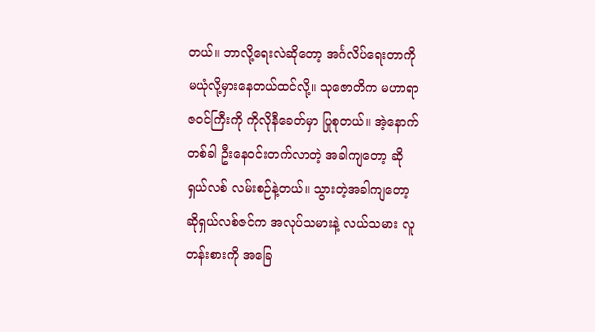တယ်။ ဘာလို့ရေးလဲဆိုတော့ အင်္ဂလိပ်ရေးတာကို မယုံလို့မှားနေတယ်ထင်လို့။ သုဇောတိက မဟာရာဇဝင်ကြီးကို ကိုလိုနီခေတ်မှာ ပြုစုတယ်။ အဲ့နောက်တစ်ခါ ဦးနေဝင်းတက်လာတဲ့ အခါကျတော့ ဆိုရှယ်လစ် လမ်းစဉ်နဲ့တယ်။ သွားတဲ့အခါကျတော့ ဆိုရှယ်လစ်ဇင်က အလုပ်သမားနဲ့ လယ်သမား လူတန်းစားကို အခြေ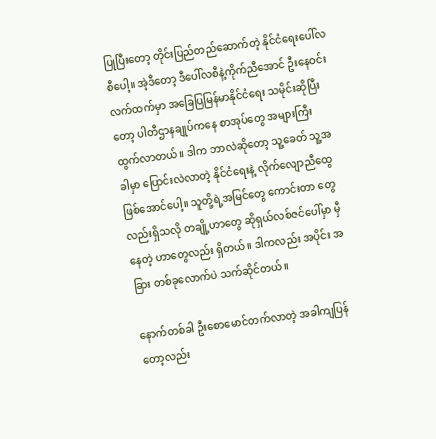ပြုပြီးတော့ တိုင်းပြည်တည်ဆောက်တဲ့ နိုင်ငံရေးပေါ်လစီပေါ့။ အဲ့ဒီတော့ ဒီပေါ်လစီနဲ့ကိုက်ညီအောင် ဦးနေဝင်းလက်ထက်မှာ အခြေပြမြန်မာနိုင်ငံရေး သမိုင်းဆိုပြီးတော့ ပါတီဌာနချုပ်ကနေ စာအုပ်တွေ အများကြီး ထွက်လာတယ်။ ဒါက ဘာလဲဆိုတော့ သူ့ခေတ် သူ့အခါမှာ ပြောင်းလဲလာတဲ့ နိုင်ငံရေးနဲ့ လိုက်လျောညီထွေ ဖြစ်အောင်ပေါ့။ သူတို့ရဲ့အမြင်တွေ ကောင်းတာ တွေလည်းရှိသလို တချို့ဟာတွေ ဆိုရှယ်လစ်ဇင်ပေါ်မှာ မှီနေတဲ့ ဟာတွေလည်း ရှိတယ်။ ဒါကလည်း အပိုင်း အခြား တစ်ခုလောက်ပဲ သက်ဆိုင်တယ်။

နောက်တစ်ခါ ဦးစောမောင်တက်လာတဲ့ အခါကျပြန်တော့လည်း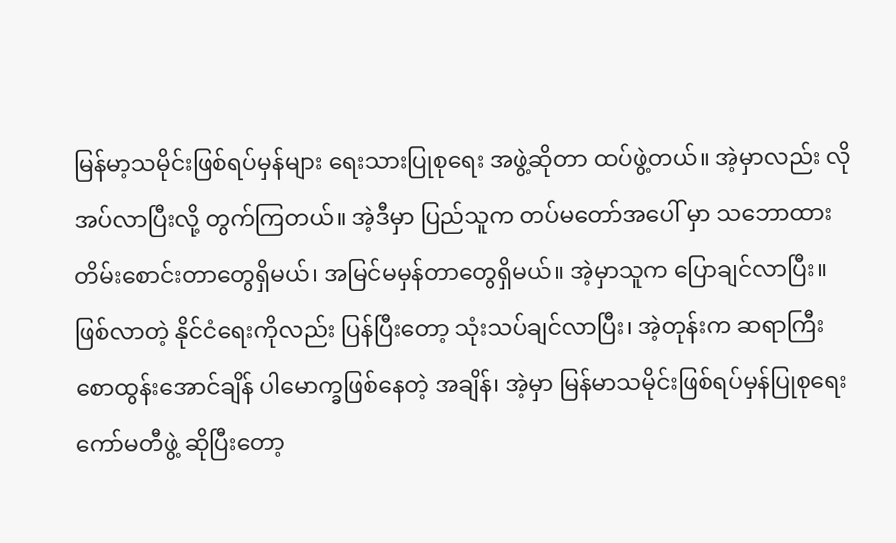မြန်မာ့သမိုင်းဖြစ်ရပ်မှန်များ ရေးသားပြုစုရေး အဖွဲ့ဆိုတာ ထပ်ဖွဲ့တယ်။ အဲ့မှာလည်း လိုအပ်လာပြီးလို့ တွက်ကြတယ်။ အဲ့ဒီမှာ ပြည်သူက တပ်မတော်အပေါ် မှာ သဘောထားတိမ်းစောင်းတာတွေရှိမယ်၊ အမြင်မမှန်တာတွေရှိမယ်။ အဲ့မှာသူက ပြောချင်လာပြီး။ ဖြစ်လာတဲ့ နိုင်ငံရေးကိုလည်း ပြန်ပြီးတော့ သုံးသပ်ချင်လာပြီး၊ အဲ့တုန်းက ဆရာကြီး စောထွန်းအောင်ချိန် ပါမောက္ခဖြစ်နေတဲ့ အချိန်၊ အဲ့မှာ မြန်မာသမိုင်းဖြစ်ရပ်မှန်ပြုစုရေး ကော်မတီဖွဲ့ ဆိုပြီးတော့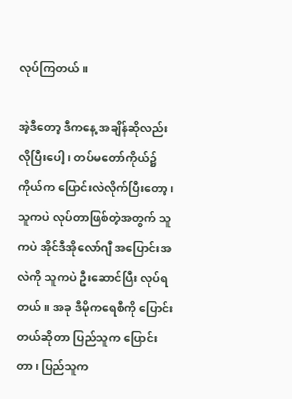လုပ်ကြတယ်။

အဲ့ဒီတော့ ဒီကနေ့ အချိန်ဆိုလည်း လိုပြီးပေါ့၊ တပ်မတော်ကိုယ်၌ ကိုယ်က ပြောင်းလဲလိုက်ပြီးတော့၊ သူကပဲ လုပ်တာဖြစ်တဲ့အတွက် သူကပဲ အိုင်ဒီအိုလော်ဂျီ အပြောင်းအလဲကို သူကပဲ ဦးဆောင်ပြီး လုပ်ရတယ်။ အခု ဒီမိုကရေစီကို ပြောင်းတယ်ဆိုတာ ပြည်သူက ပြောင်းတာ၊ ပြည်သူက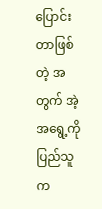ပြောင်းတာဖြစ်တဲ့ အတွက် အဲ့အရွေ့ကို ပြည်သူက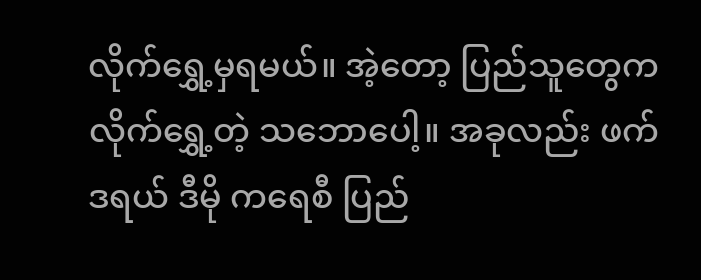လိုက်ရွှေ့မှရမယ်။ အဲ့တော့ ပြည်သူတွေက လိုက်ရွှေ့တဲ့ သဘောပေါ့။ အခုလည်း ဖက်ဒရယ် ဒီမို ကရေစီ ပြည်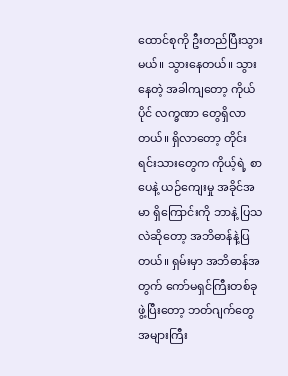ထောင်စုကို ဦးတည်ပြီးသွားမယ်။ သွားနေတယ်။ သွားနေတဲ့ အခါကျတော့ ကိုယ်ပိုင် လက္ခဏာ တွေရှိလာတယ်။ ရှိလာတော့ တိုင်းရင်းသားတွေက ကိုယ့်ရဲ့ စာပေနဲ့ ယဉ်ကျေးမှု အခိုင်အမာ ရှိကြောင်းကို ဘာနဲ့ ပြသလဲဆိုတော့ အဘိဓာန်နဲ့ပြတယ်။ ရှမ်းမှာ အဘိဓာန်အတွက် ကော်မရှင်ကြီးတစ်ခု ဖွဲ့ပြီးတော့ ဘတ်ဂျက်တွေ အများကြီး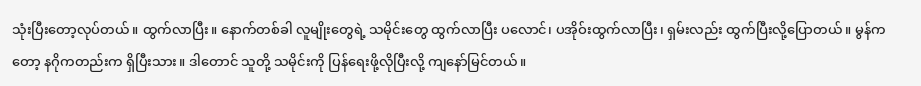သုံးပြီးတော့လုပ်တယ်။ ထွက်လာပြီး။ နောက်တစ်ခါ လူမျိုးတွေရဲ့ သမိုင်းတွေ ထွက်လာပြီး ပလောင်၊ ပအိုဝ်းထွက်လာပြီး၊ ရှမ်းလည်း ထွက်ပြီးလို့ပြောတယ်။ မွန်ကတော့ နဂိုကတည်းက ရှိပြီးသား။ ဒါတောင် သူတို့ သမိုင်းကို ပြန်ရေးဖို့လိုပြီးလို့ ကျနော်မြင်တယ်။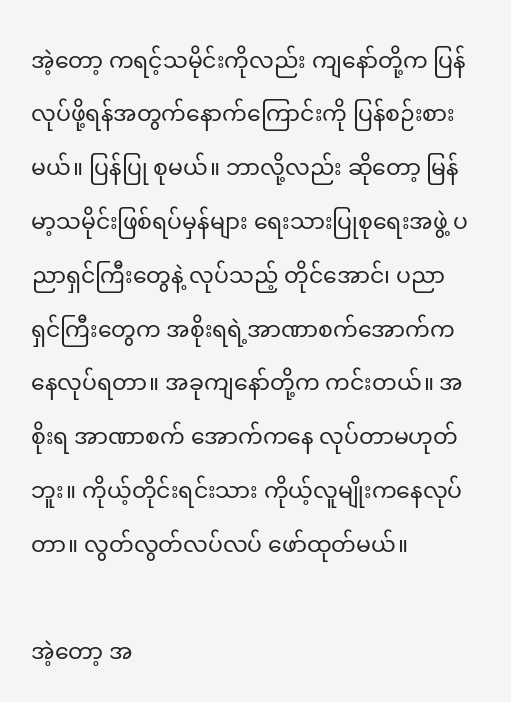အဲ့တော့ ကရင့်သမိုင်းကိုလည်း ကျနော်တို့က ပြန်လုပ်ဖို့ရန်အတွက်နောက်ကြောင်းကို ပြန်စဉ်းစားမယ်။ ပြန်ပြု စုမယ်။ ဘာလို့လည်း ဆိုတော့ မြန်မာ့သမိုင်းဖြစ်ရပ်မှန်များ ရေးသားပြုစုရေးအဖွဲ့ ပညာရှင်ကြီးတွေနဲ့ လုပ်သည့် တိုင်အောင်၊ ပညာရှင်ကြီးတွေက အစိုးရရဲ့အာဏာစက်အောက်ကနေလုပ်ရတာ။ အခုကျနော်တို့က ကင်းတယ်။ အစိုးရ အာဏာစက် အောက်ကနေ လုပ်တာမဟုတ်ဘူး။ ကိုယ့်တိုင်းရင်းသား ကိုယ့်လူမျိုးကနေလုပ်တာ။ လွတ်လွတ်လပ်လပ် ဖော်ထုတ်မယ်။

အဲ့တော့ အ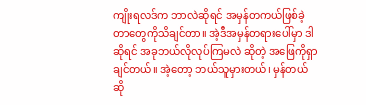ကျိုးရလဒ်က ဘာလဲဆိုရင် အမှန်တကယ်ဖြစ်ခဲ့ တာတွေကိုသိချင်တာ။ အဲ့ဒီအမှန်တရားပေါ်မှာ ဒါဆိုရင် အခုဘယ်လိုလုပ်ကြမလဲ ဆိုတဲ့ အဖြေကိုရှာချင်တယ်။ အဲ့တော့ ဘယ်သူမှားတယ်၊ မှန်တယ် ဆို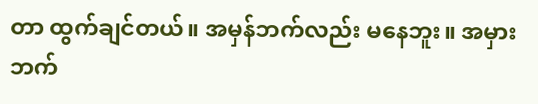တာ ထွက်ချင်တယ်။ အမှန်ဘက်လည်း မနေဘူး။ အမှားဘက်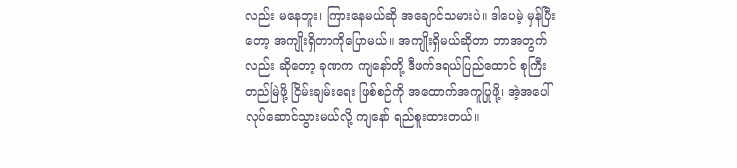လည်း မနေဘူး၊ ကြားနေမယ်ဆို အချောင်သမားပဲ။ ဒါပေမဲ့ မှန်ပြီးတော့ အကျိုးရှိတာကိုပြောမယ်။ အကျိုးရှိမယ်ဆိုတာ ဘာအတွက်လည်း ဆိုတော့ ခုဏက ကျနော်တို့ ဒီဖက်ဒရယ်ပြည်ထောင် စုကြီးတည်မြဲဖို့ ငြိမ်းချမ်းရေး ဖြစ်စဉ်ကို အထောက်အကူပြုဖို့၊ အဲ့အပေါ် လုပ်ဆောင်သွားမယ်လို့ ကျနော် ရည်စူးထားတယ်။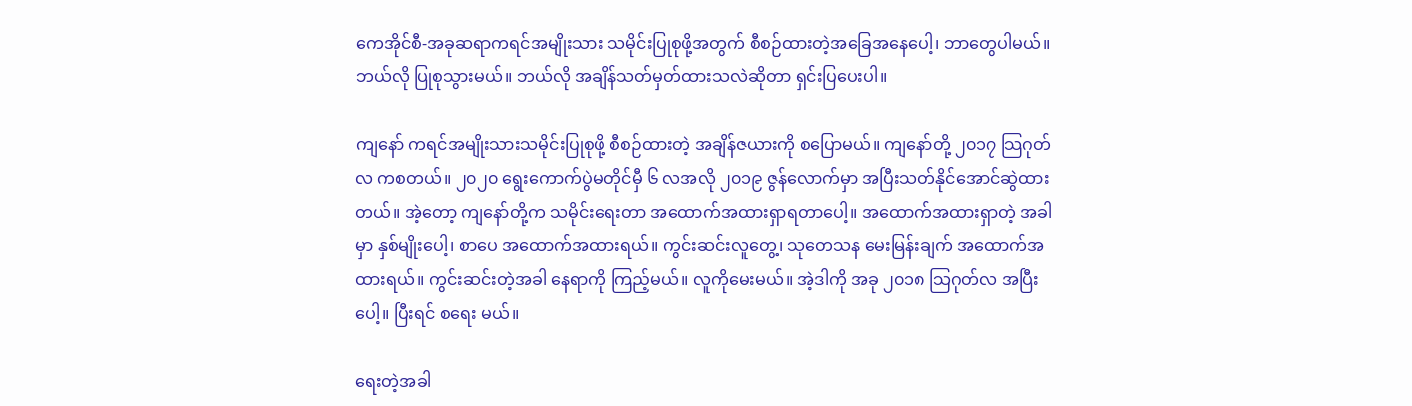ကေအိုင်စီ-အခုဆရာကရင်အမျိုးသား သမိုင်းပြုစုဖို့အတွက် စီစဉ်ထားတဲ့အခြေအနေပေါ့၊ ဘာတွေပါမယ်။ ဘယ်လို ပြုစုသွားမယ်။ ဘယ်လို အချိန်သတ်မှတ်ထားသလဲဆိုတာ ရှင်းပြပေးပါ။

ကျနော် ကရင်အမျိုးသားသမိုင်းပြုစုဖို့ စီစဉ်ထားတဲ့ အချိန်ဇယားကို စပြောမယ်။ ကျနော်တို့ ၂၀၁၇ သြဂုတ်လ ကစတယ်။ ၂၀၂၀ ရွေးကောက်ပွဲမတိုင်မှီ ၆ လအလို ၂၀၁၉ ဇွန်လောက်မှာ အပြီးသတ်နိုင်အောင်ဆွဲထားတယ်။ အဲ့တော့ ကျနော်တို့က သမိုင်းရေးတာ အထောက်အထားရှာရတာပေါ့။ အထောက်အထားရှာတဲ့ အခါမှာ နှစ်မျိုးပေါ့၊ စာပေ အထောက်အထားရယ်။ ကွင်းဆင်းလူတွေ့၊ သုတေသန မေးမြန်းချက် အထောက်အထားရယ်။ ကွင်းဆင်းတဲ့အခါ နေရာကို ကြည့်မယ်။ လူကိုမေးမယ်။ အဲ့ဒါကို အခု ၂၀၁၈ သြဂုတ်လ အပြီးပေါ့။ ပြီးရင် စရေး မယ်။

ရေးတဲ့အခါ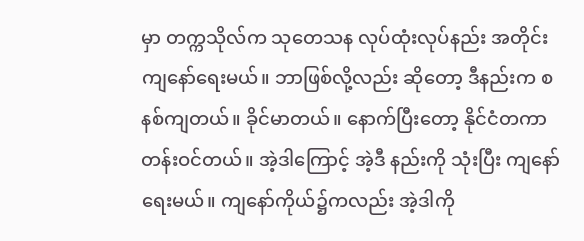မှာ တက္ကသိုလ်က သုတေသန လုပ်ထုံးလုပ်နည်း အတိုင်းကျနော်ရေးမယ်။ ဘာဖြစ်လို့လည်း ဆိုတော့ ဒီနည်းက စနစ်ကျတယ်။ ခိုင်မာတယ်။ နောက်ပြီးတော့ နိုင်ငံတကာ တန်းဝင်တယ်။ အဲ့ဒါကြောင့် အဲ့ဒီ နည်းကို သုံးပြီး ကျနော်ရေးမယ်။ ကျနော်ကိုယ်၌ကလည်း အဲ့ဒါကို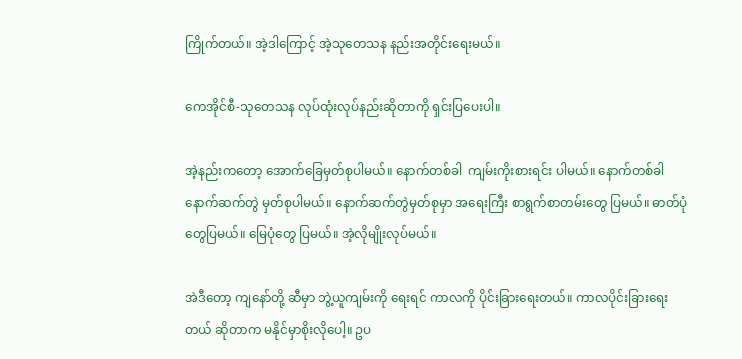ကြိုက်တယ်။ အဲ့ဒါကြောင့် အဲ့သုတေသန နည်းအတိုင်းရေးမယ်။

ကေအိုင်စီ-သုတေသန လုပ်ထုံးလုပ်နည်းဆိုတာကို ရှင်းပြပေးပါ။

အဲ့နည်းကတော့ အောက်ခြေမှတ်စုပါမယ်။ နောက်တစ်ခါ  ကျမ်းကိုးစားရင်း ပါမယ်။ နောက်တစ်ခါ နောက်ဆက်တွဲ မှတ်စုပါမယ်။ နောက်ဆက်တွဲမှတ်စုမှာ အရေးကြီး စာရွက်စာတမ်းတွေ ပြမယ်။ ဓာတ်ပုံတွေပြမယ်။ မြေပုံတွေ ပြမယ်။ အဲ့လိုမျိုးလုပ်မယ်။

အဲဒီတော့ ကျနော်တို့ ဆီမှာ ဘွဲ့ယူကျမ်းကို ရေးရင် ကာလကို ပိုင်းခြားရေးတယ်။ ကာလပိုင်းခြားရေးတယ် ဆိုတာက မနိုင်မှာစိုးလိုပေါ့။ ဥပ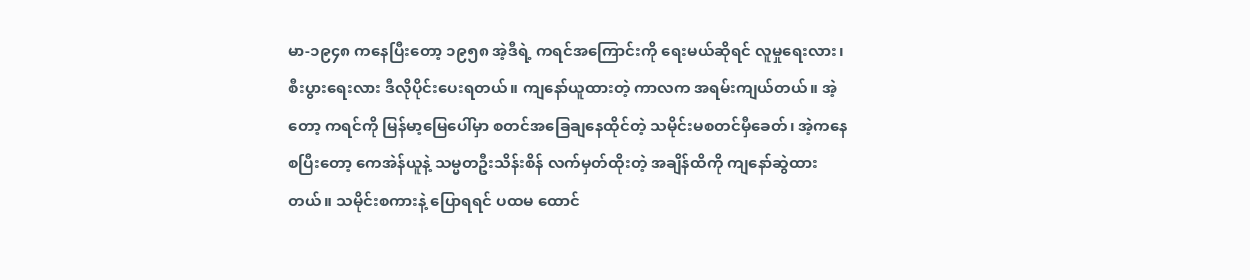မာ-၁၉၄၈ ကနေပြီးတော့ ၁၉၅၈ အဲ့ဒီရဲ့ ကရင်အကြောင်းကို ရေးမယ်ဆိုရင် လူမှုရေးလား၊ စီးပွားရေးလား ဒီလိုပိုင်းပေးရတယ်။ ကျနော်ယူထားတဲ့ ကာလက အရမ်းကျယ်တယ်။ အဲ့တော့ ကရင်ကို မြန်မာ့မြေပေါ်မှာ စတင်အခြေချနေထိုင်တဲ့ သမိုင်းမစတင်မှီခေတ်၊ အဲ့ကနေစပြီးတော့ ကေအဲန်ယူနဲ့ သမ္မတဦးသိန်းစိန် လက်မှတ်ထိုးတဲ့ အချိန်ထိကို ကျနော်ဆွဲထားတယ်။ သမိုင်းစကားနဲ့ ပြောရရင် ပထမ ထောင်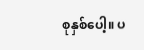စုနှစ်ပေါ့။ ပ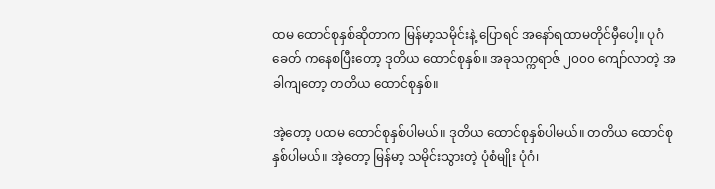ထမ ထောင်စုနှစ်ဆိုတာက မြန်မာ့သမိုင်းနဲ့ ပြောရင် အနော်ရထာမတိုင်မှီပေါ့။ ပုဂံခေတ် ကနေစပြီးတော့ ဒုတိယ ထောင်စုနှစ်။ အခုသက္ကရာဇ် ၂၀၀၀ ကျော်လာတဲ့ အခါကျတော့ တတိယ ထောင်စုနှစ်။

အဲ့တော့ ပထမ ထောင်စုနှစ်ပါမယ်။ ဒုတိယ ထောင်စုနှစ်ပါမယ်။ တတိယ ထောင်စုနှစ်ပါမယ်။ အဲ့တော့ မြန်မာ့ သမိုင်းသွားတဲ့ ပုံစံမျိုး ပုံဂံ၊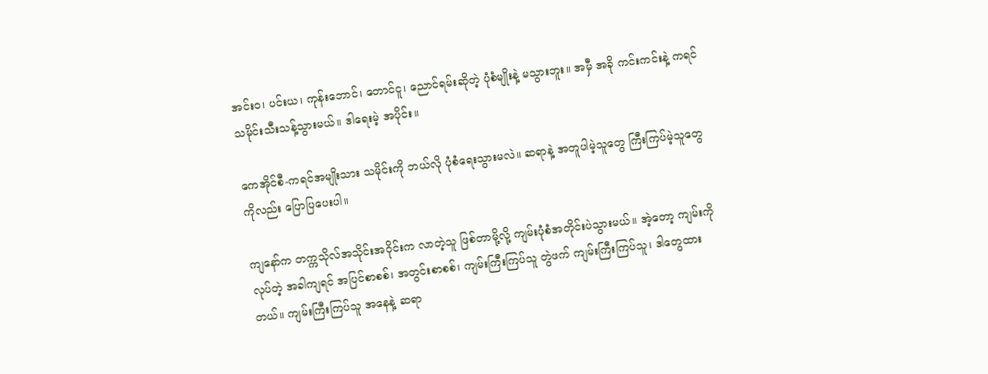အင်းဝ၊ ပင်းယ၊ ကုန်းဘောင်၊ တောင်ငူ၊ ညောင်ရမ်းဆိုတဲ့ ပုံစံမျိုးနဲ့ မသွားဘူး။ အမှီ အခို ကင်းကင်းနဲ့ ကရင်သမိုင်းသီးသန့်သွားမယ်။ ဒါရေးမဲ့ အပိုင်း။

ကေအိုင်စီ-ကရင်အမျိုးသား သမိုင်းကို ဘယ်လို ပုံစံရေးသွားမလဲ။ ဆရာနဲ့ အတူပါမဲ့သူတွေ ကြီးကြပ်မဲ့သူတွေ ကိုလည်း ပြောပြပေးပါ။

ကျနော်က တက္ကသိုလ်အသိုင်းအဝိုင်းက လာတဲ့သူ ဖြစ်တာမို့လို့ ကျမ်းပုံစံအတိုင်းပဲသွားမယ်။ အဲ့တော့ ကျမ်းကို လုပ်တဲ့ အခါကျရင် အပြင်စာစစ်၊ အတွင်းစာစစ်၊ ကျမ်းကြီးကြပ်သူ တွဲဖက် ကျမ်းကြီးကြပ်သူ၊ ဒါတွေထားတယ်။ ကျမ်းကြီးကြပ်သူ အနေနဲ့ ဆရာ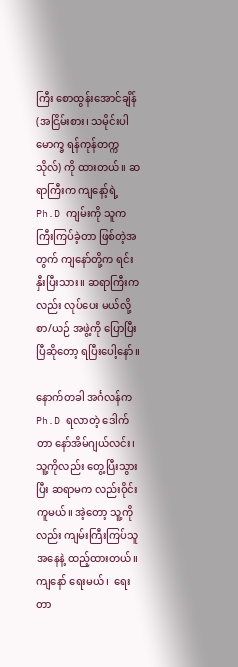ကြီး စောထွန်းအောင်ချိန် (အငြိမ်းစား၊ သမိုင်းပါမောက္ခ ရန်ကုန်တက္ကသိုလ်) ကို ထားတယ်။ ဆရာကြီးက ကျနော့်ရဲ့ Ph.D ကျမ်းကို သူကကြီးကြပ်ခဲ့တာ ဖြစ်တဲ့အတွက် ကျနော်တို့က ရင်းနှီးပြီးသား။ ဆရာကြီးကလည်း လုပ်ပေး မယ်လို့ စာ/ယဉ် အဖွဲ့ကို ပြောပြီးပြီဆိုတော့ ရပြီးပေါ့နော်။

နောက်တခါ အင်္ဂလန်က Ph.D ရလာတဲ့ ဒေါက်တာ နော်အိမ်ဂျယ်လင်း၊ သူ့ကိုလည်း တွေ့ပြီးသွားပြီး ဆရာမက လည်းဝိုင်းကူမယ်။ အဲ့တော့ သူ့ကိုလည်း ကျမ်းကြီးကြပ်သူအနေနဲ့ ထည့်ထားတယ်။ ကျနော် ရေးမယ်၊  ရေးတာ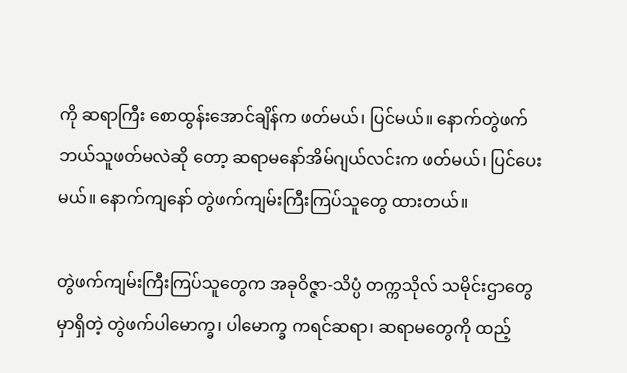ကို ဆရာကြီး စောထွန်းအောင်ချိန်က ဖတ်မယ်၊ ပြင်မယ်။ နောက်တွဲဖက် ဘယ်သူဖတ်မလဲဆို တော့ ဆရာမနော်အိမ်ဂျယ်လင်းက ဖတ်မယ်၊ ပြင်ပေးမယ်။ နောက်ကျနော် တွဲဖက်ကျမ်းကြီးကြပ်သူတွေ ထားတယ်။

တွဲဖက်ကျမ်းကြီးကြပ်သူတွေက အခုဝိဇ္ဇာ-သိပ္ပံ တက္ကသိုလ် သမိုင်းဌာတွေမှာရှိတဲ့ တွဲဖက်ပါမောက္ခ၊ ပါမောက္ခ ကရင်ဆရာ၊ ဆရာမတွေကို ထည့်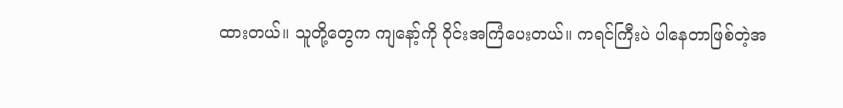ထားတယ်။ သူတို့တွေက ကျနော့်ကို ဝိုင်းအကြံပေးတယ်။ ကရင်ကြီးပဲ ပါနေတာဖြစ်တဲ့အ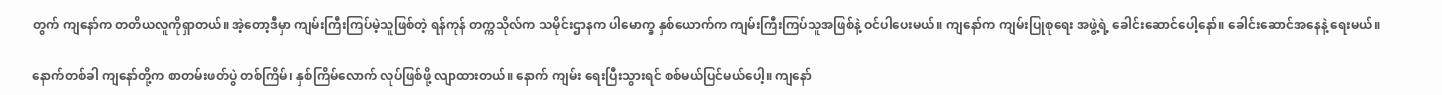တွက် ကျနော်က တတိယလူကိုရှာတယ်။ အဲ့တော့ဒီမှာ ကျမ်းကြီးကြပ်မဲ့သူဖြစ်တဲ့ ရန်ကုန် တက္ကသိုလ်က သမိုင်းဌာနက ပါမောက္ခ နှစ်ယောက်က ကျမ်းကြီးကြပ်သူအဖြစ်နဲ့ ဝင်ပါပေးမယ်။ ကျနော်က ကျမ်းပြုစုရေး အဖွဲ့ရဲ့ ခေါင်းဆောင်ပေါ့နော်။ ခေါင်းဆောင်အနေနဲ့ ရေးမယ်။

နောက်တစ်ခါ ကျနော်တို့က စာတမ်းဖတ်ပွဲ တစ်ကြိမ်၊ နှစ်ကြိမ်လောက် လုပ်ဖြစ်ဖို့ လျာထားတယ်။ နောက် ကျမ်း ရေးပြီးသွားရင် စစ်မယ်ပြင်မယ်ပေါ့။ ကျနော်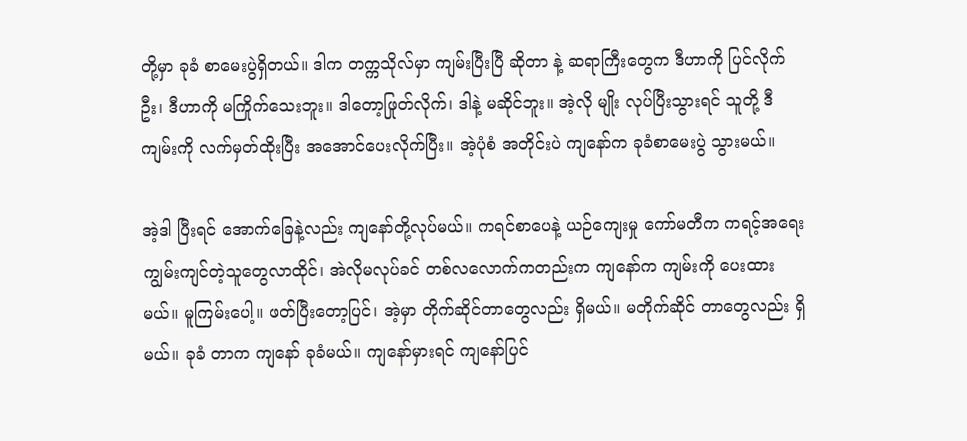တို့မှာ ခုခံ စာမေးပွဲရှိတယ်။ ဒါက တက္ကသိုလ်မှာ ကျမ်းပြီးပြီ ဆိုတာ နဲ့ ဆရာကြီးတွေက ဒီဟာကို ပြင်လိုက်ဦး၊ ဒီဟာကို မကြိုက်သေးဘူး။ ဒါတော့ဖြုတ်လိုက်၊ ဒါနဲ့ မဆိုင်ဘူး။ အဲ့လို မျိုး လုပ်ပြီးသွားရင် သူတို့ ဒီကျမ်းကို လက်မှတ်ထိုးပြီး အအောင်ပေးလိုက်ပြီး။ အဲ့ပုံစံ အတိုင်းပဲ ကျနော်က ခုခံစာမေးပွဲ သွားမယ်။

အဲ့ဒါ ပြီးရင် အောက်ခြေနဲ့လည်း ကျနော်တို့လုပ်မယ်။ ကရင်စာပေနဲ့ ယဉ်ကျေးမှု ကော်မတီက ကရင့်အရေး ကျွမ်းကျင်တဲ့သူတွေလာထိုင်၊ အဲလိုမလုပ်ခင် တစ်လလောက်ကတည်းက ကျနော်က ကျမ်းကို ပေးထားမယ်။ မူကြမ်းပေါ့။ ဖတ်ပြီးတော့ပြင်၊ အဲ့မှာ တိုက်ဆိုင်တာတွေလည်း ရှိမယ်။ မတိုက်ဆိုင် တာတွေလည်း ရှိမယ်။ ခုခံ တာက ကျနော် ခုခံမယ်။ ကျနော်မှားရင် ကျနော်ပြင်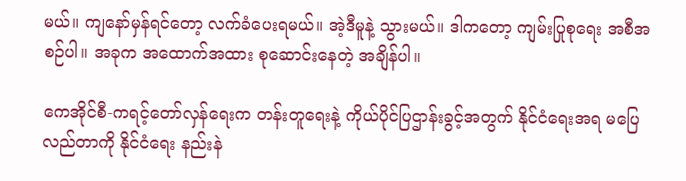မယ်။ ကျနော်မှန်ရင်တော့ လက်ခံပေးရမယ်။ အဲ့ဒီမူနဲ့ သွားမယ်။ ဒါကတော့ ကျမ်းပြုစုရေး အစီအစဉ်ပါ။ အခုက အထောက်အထား စုဆောင်းနေတဲ့ အချိန်ပါ။

ကေအိုင်စီ-ကရင့်တော်လှန်ရေးက တန်းတူရေးနဲ့ ကိုယ်ပိုင်ပြဌာန်းခွင့်အတွက် နိုင်ငံရေးအရ မပြေလည်တာကို နိုင်ငံရေး နည်းနဲ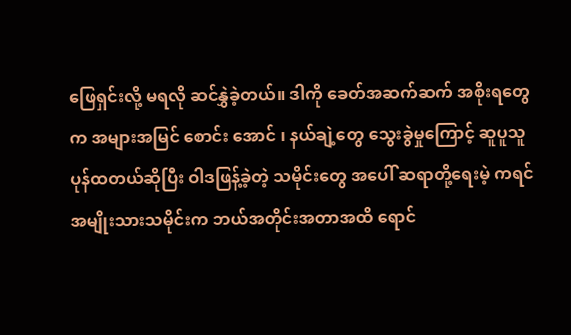ဖြေရှင်းလို့ မရလို ဆင်နွှဲခဲ့တယ်။ ဒါကို ခေတ်အဆက်ဆက် အစိုးရတွေက အများအမြင် စောင်း အောင် ၊ နယ်ချဲ့တွေ သွေးခွဲမှုကြောင့် ဆူပူသူပုန်ထတယ်ဆိုပြီး ဝါဒဖြန့်ခဲ့တဲ့ သမိုင်းတွေ အပေါ် ဆရာတို့ရေးမဲ့ ကရင်အမျိုးသားသမိုင်းက ဘယ်အတိုင်းအတာအထိ ရောင်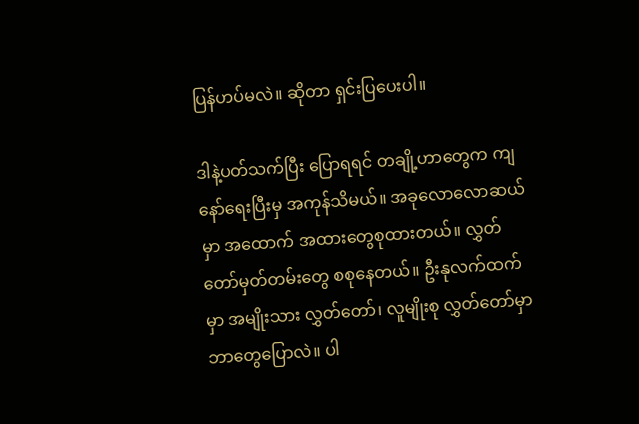ပြန်ဟပ်မလဲ။ ဆိုတာ ရှင်းပြပေးပါ။

ဒါနဲ့ပတ်သက်ပြီး ပြောရရင် တချို့ဟာတွေက ကျနော်ရေးပြီးမှ အကုန်သိမယ်။ အခုလောလောဆယ်မှာ အထောက် အထားတွေစုထားတယ်။ လွှတ်တော်မှတ်တမ်းတွေ စစုနေတယ်။ ဦးနုလက်ထက်မှာ အမျိုးသား လွှတ်တော်၊ လူမျိုးစု လွှတ်တော်မှာ ဘာတွေပြောလဲ။ ပါ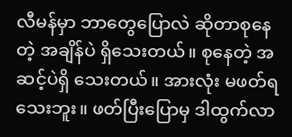လီမန်မှာ ဘာတွေပြောလဲ ဆိုတာစုနေတဲ့ အချိန်ပဲ ရှိသေးတယ်။ စုနေတဲ့ အဆင့်ပဲရှိ သေးတယ်။ အားလုံး မဖတ်ရသေးဘူး။ ဖတ်ပြီးပြောမှ ဒါထွက်လာ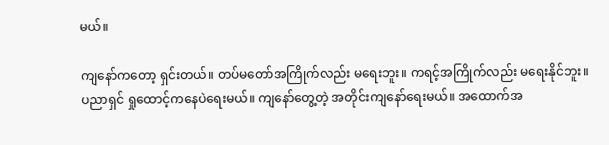မယ်။

ကျနော်ကတော့ ရှင်းတယ်။ တပ်မတော်အကြိုက်လည်း မရေးဘူး။ ကရင့်အကြိုက်လည်း မရေးနိုင်ဘူး။ ပညာရှင် ရှုထောင့်ကနေပဲရေးမယ်။ ကျနော်တွေ့တဲ့ အတိုင်းကျနော်ရေးမယ်။ အထောက်အ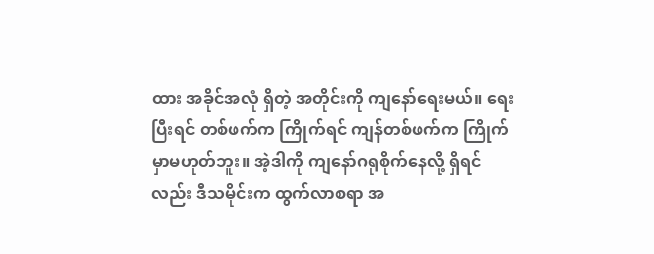ထား အခိုင်အလုံ ရှိတဲ့ အတိုင်းကို ကျနော်ရေးမယ်။ ရေးပြီးရင် တစ်ဖက်က ကြိုက်ရင် ကျန်တစ်ဖက်က ကြိုက်မှာမဟုတ်ဘူး။ အဲ့ဒါကို ကျနော်ဂရုစိုက်နေလို့ ရှိရင်လည်း ဒီသမိုင်းက ထွက်လာစရာ အ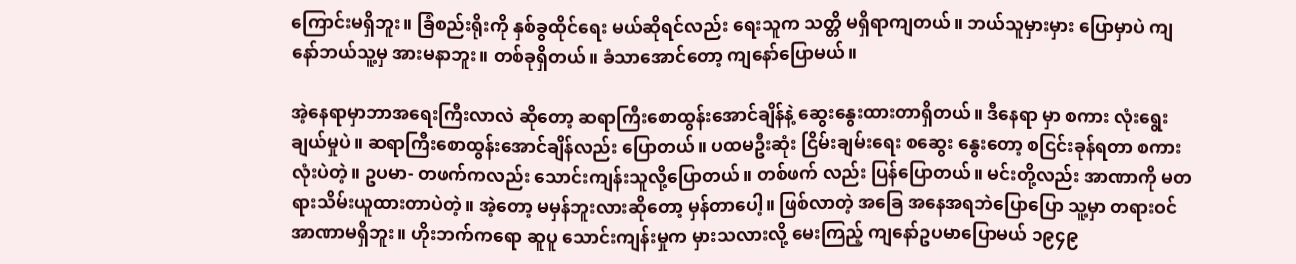ကြောင်းမရှိဘူး။ ခြံစည်းရိုးကို နှစ်ခွထိုင်ရေး မယ်ဆိုရင်လည်း ရေးသူက သတ္တိ မရှိရာကျတယ်။ ဘယ်သူမှားမှား ပြောမှာပဲ ကျနော်ဘယ်သူ့မှ အားမနာဘူး။ တစ်ခုရှိတယ်။ ခံသာအောင်တော့ ကျနော်ပြောမယ်။

အဲ့နေရာမှာဘာအရေးကြီးလာလဲ ဆိုတော့ ဆရာကြီးစောထွန်းအောင်ချိန်နဲ့ ဆွေးနွေးထားတာရှိတယ်။ ဒီနေရာ မှာ စကား လုံးရွေးချယ်မှုပဲ။ ဆရာကြီးစောထွန်းအောင်ချိန်လည်း ပြောတယ်။ ပထမဦးဆုံး ငြိမ်းချမ်းရေး စဆွေး နွေးတော့ စငြင်းခုန်ရတာ စကားလုံးပဲတဲ့။ ဥပမာ- တဖက်ကလည်း သောင်းကျန်းသူလို့ပြောတယ်။ တစ်ဖက် လည်း ပြန်ပြောတယ်။ မင်းတို့လည်း အာဏာကို မတရားသိမ်းယူထားတာပဲတဲ့။ အဲ့တော့ မမှန်ဘူးလားဆိုတော့ မှန်တာပေါ့။ ဖြစ်လာတဲ့ အခြေ အနေအရဘဲပြောပြော သူ့မှာ တရားဝင်အာဏာမရှိဘူး။ ဟိုးဘက်ကရော ဆူပူ သောင်းကျန်းမှုက မှားသလားလို့ မေးကြည့် ကျနော်ဥပမာပြောမယ် ၁၉၄၉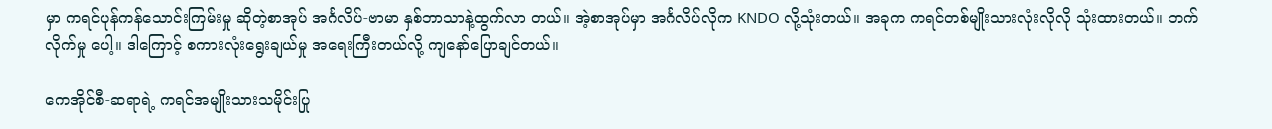မှာ ကရင်ပုန်ကန်သောင်းကြမ်းမှု ဆိုတဲ့စာအုပ် အင်္ဂလိပ်-ဗာမာ နှစ်ဘာသာနဲ့ထွက်လာ တယ်။ အဲ့စာအုပ်မှာ အင်္ဂလိပ်လိုက KNDO လို့သုံးတယ်။ အခုက ကရင်တစ်မျိုးသားလုံးလိုလို သုံးထားတယ်။ ဘက်လိုက်မှု ပေါ့။ ဒါကြောင့် စကားလုံးရွေးချယ်မှု အရေးကြီးတယ်လို့ ကျနော်ပြောချင်တယ်။

ကေအိုင်စီ-ဆရာရဲ့ ကရင်အမျိုးသားသမိုင်းပြု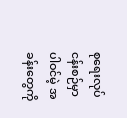စုရေးလုပ်ငန်းစဉ်မှာ ပါဝင်မဲ့ အခန်းတွေကို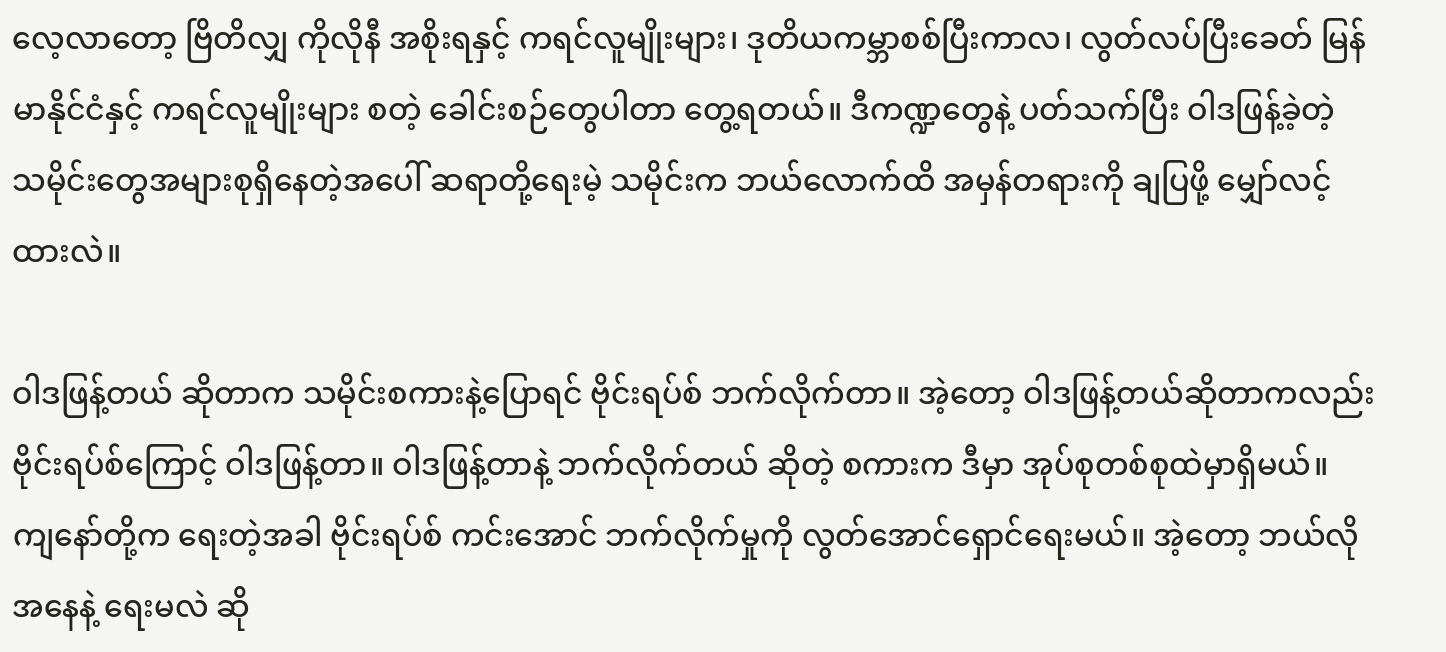လေ့လာတော့ ဗြိတိလျှ ကိုလိုနီ အစိုးရနှင့် ကရင်လူမျိုးများ၊ ဒုတိယကမ္ဘာစစ်ပြီးကာလ၊ လွတ်လပ်ပြီးခေတ် မြန်မာနိုင်ငံနှင့် ကရင်လူမျိုးများ စတဲ့ ခေါင်းစဉ်တွေပါတာ တွေ့ရတယ်။ ဒီကဏ္ဍတွေနဲ့ ပတ်သက်ပြီး ဝါဒဖြန့်ခဲ့တဲ့ သမိုင်းတွေအများစုရှိနေတဲ့အပေါ် ဆရာတို့ရေးမဲ့ သမိုင်းက ဘယ်လောက်ထိ အမှန်တရားကို ချပြဖို့ မျှော်လင့်ထားလဲ။

ဝါဒဖြန့်တယ် ဆိုတာက သမိုင်းစကားနဲ့ပြောရင် ဗိုင်းရပ်စ် ဘက်လိုက်တာ။ အဲ့တော့ ဝါဒဖြန့်တယ်ဆိုတာကလည်း ဗိုင်းရပ်စ်ကြောင့် ဝါဒဖြန့်တာ။ ဝါဒဖြန့်တာနဲ့ ဘက်လိုက်တယ် ဆိုတဲ့ စကားက ဒီမှာ အုပ်စုတစ်စုထဲမှာရှိမယ်။ ကျနော်တို့က ရေးတဲ့အခါ ဗိုင်းရပ်စ် ကင်းအောင် ဘက်လိုက်မှုကို လွတ်အောင်ရှောင်ရေးမယ်။ အဲ့တော့ ဘယ်လို အနေနဲ့ ရေးမလဲ ဆို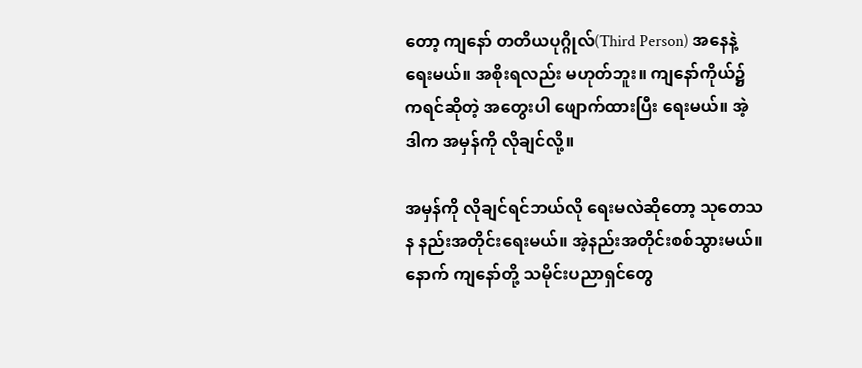တော့ ကျနော် တတိယပုဂ္ဂိုလ်(Third Person) အနေနဲ့ ရေးမယ်။ အစိုးရလည်း မဟုတ်ဘူး။ ကျနော်ကိုယ်၌ ကရင်ဆိုတဲ့ အတွေးပါ ဖျောက်ထားပြီး ရေးမယ်။ အဲ့ဒါက အမှန်ကို လိုချင်လို့။

အမှန်ကို လိုချင်ရင်ဘယ်လို ရေးမလဲဆိုတော့ သုတေသန နည်းအတိုင်းရေးမယ်။ အဲ့နည်းအတိုင်းစစ်သွားမယ်။ နောက် ကျနော်တို့ သမိုင်းပညာရှင်တွေ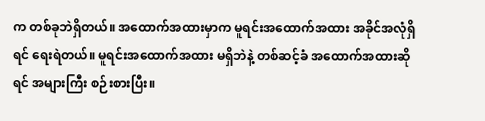က တစ်ခုဘဲရှိတယ်။ အထောက်အထားမှာက မူရင်းအထောက်အထား အခိုင်အလုံရှိရင် ရေးရဲတယ်။ မူရင်းအထောက်အထား မရှိဘဲနဲ့ တစ်ဆင့်ခံ အထောက်အထားဆိုရင် အများကြီး စဉ်းစားပြီး။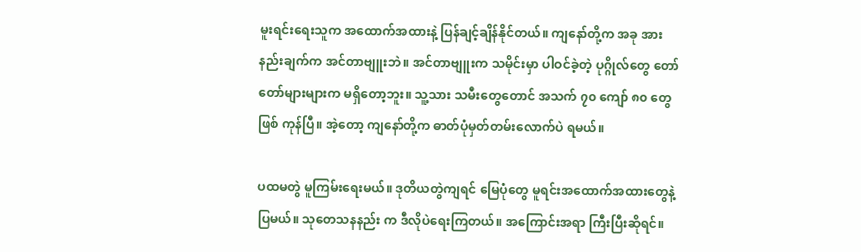မူးရင်းရေးသူက အထောက်အထားနဲ့ ပြန်ချင့်ချိန်နိုင်တယ်။ ကျနော်တို့က အခု အားနည်းချက်က အင်တာဗျူးဘဲ။ အင်တာဗျူးက သမိုင်းမှာ ပါဝင်ခဲ့တဲ့ ပုဂ္ဂိုလ်တွေ တော်တော်များများက မရှိတော့ဘူး။ သူ့သား သမီးတွေတောင် အသက် ၇၀ ကျော် ၈၀ တွေဖြစ် ကုန်ပြီ။ အဲ့တော့ ကျနော်တို့က ဓာတ်ပုံမှတ်တမ်းလောက်ပဲ ရမယ်။

ပထမတွဲ မူကြမ်းရေးမယ်။ ဒုတိယတွဲကျရင် မြေပုံတွေ မူရင်းအထောက်အထားတွေနဲ့ ပြမယ်။ သုတေသနနည်း က ဒီလိုပဲရေးကြတယ်။ အကြောင်းအရာ ကြီးပြီးဆိုရင်။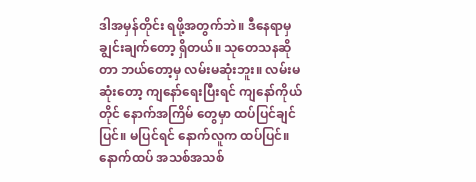ဒါအမှန်တိုင်း ရဖို့အတွက်ဘဲ။ ဒီနေရာမှ ချွင်းချက်တော့ ရှိတယ်။ သုတေသနဆိုတာ ဘယ်တော့မှ လမ်းမဆုံးဘူး။ လမ်းမဆုံးတော့ ကျနော်ရေးပြီးရင် ကျနော်ကိုယ်တိုင် နောက်အကြိမ် တွေမှာ ထပ်ပြင်ချင်ပြင်။ မပြင်ရင် နောက်လူက ထပ်ပြင်။ နောက်ထပ် အသစ်အသစ်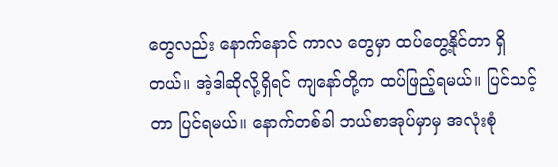တွေလည်း နောက်နောင် ကာလ တွေမှာ ထပ်တွေ့နိုင်တာ ရှိတယ်။ အဲ့ဒါဆိုလို့ရှိရင် ကျနော်တို့က ထပ်ဖြည့်ရမယ်။ ပြင်သင့်တာ ပြင်ရမယ်။ နောက်တစ်ခါ ဘယ်စာအုပ်မှာမှ အလုံးစုံ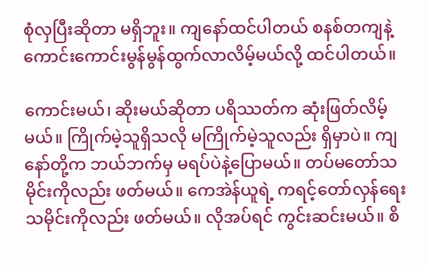စုံလှပြီးဆိုတာ မရှိဘူး။ ကျနော်ထင်ပါတယ် စနစ်တကျနဲ့ ကောင်းကောင်းမွန်မွန်ထွက်လာလိမ့်မယ်လို့ ထင်ပါတယ်။

ကောင်းမယ်၊ ဆိုးမယ်ဆိုတာ ပရိဿတ်က ဆုံးဖြတ်လိမ့်မယ်။ ကြိုက်မဲ့သူရှိသလို မကြိုက်မဲ့သူလည်း ရှိမှာပဲ။ ကျနော်တို့က ဘယ်ဘက်မှ မရပ်ပဲနဲ့ပြောမယ်။ တပ်မတော်သမိုင်းကိုလည်း ဖတ်မယ်။ ကေအဲန်ယူရဲ့ ကရင့်တော်လှန်ရေး သမိုင်းကိုလည်း ဖတ်မယ်။ လိုအပ်ရင် ကွင်းဆင်းမယ်။ စိ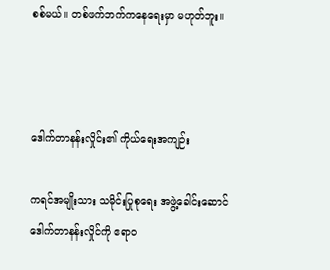စစ်မယ်။ တစ်ဖက်ဘက်ကနေရေးမှာ မဟုတ်ဘူး။



ဒေါက်တာနန်းလှိုင်း၏ ကိုယ်ရေးအကျဉ်း

ကရင်အမျိုးသား သမိုင်းပြုစုရေး အဖွဲ့ခေါင်းဆောင် ဒေါက်တာနန်းလှိုင်ကို ဧရာဝ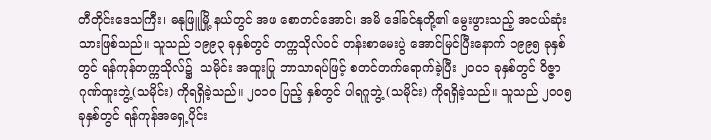တီတိုင်းဒေသကြီး၊ ဓနုဖြူမြို့ နယ်တွင် အဖ စောတင်အောင်၊ အမိ ဒေါ်ခင်နုတို့၏ မွေးဖွားသည့် အငယ်ဆုံးသားဖြစ်သည်။ သူသည် ၁၉၉၃ ခုနှစ်တွင် တက္ကသိုလ်ဝင် တန်းစာမေးပွဲ အောင်မြင်ပြီးနောက် ၁၉၉၅ ခုနှစ်တွင် ရန်ကုန်တက္ကသိုလ်၌  သမိုင်း အထူးပြု ဘာသာရပ်ဖြင့် စတင်တက်ရောက်ခဲ့ပြီး ၂၀၀၁ ခုနှစ်တွင် ဝိဇ္ဇာဂုဏ်ထူးဘွဲ့(သမိုင်း) ကိုရရှိခဲ့သည်။ ၂၀၁၀ ပြည့် နှစ်တွင် ပါရဂူဘွဲ့ (သမိုင်း) ကိုရရှိခဲ့သည်။ သူသည် ၂၀၀၅ ခုနှစ်တွင် ရန်ကုန်အရှေ့ပိုင်း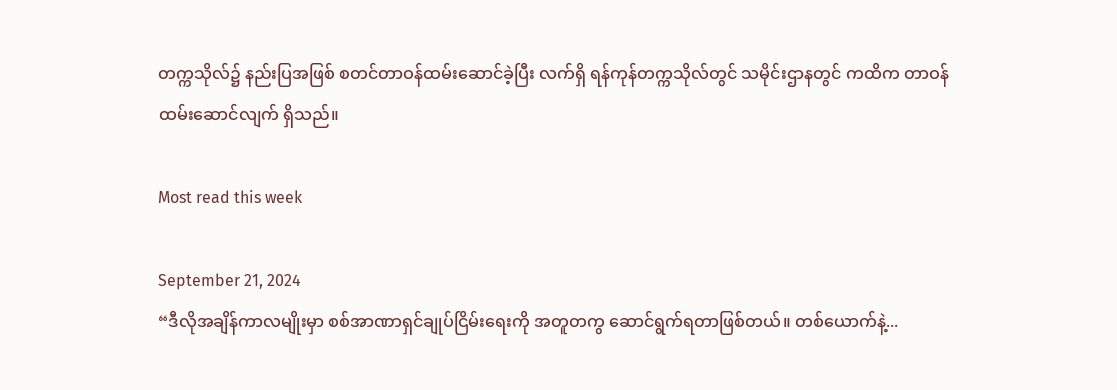တက္ကသိုလ်၌ နည်းပြအဖြစ် စတင်တာဝန်ထမ်းဆောင်ခဲ့ပြီး လက်ရှိ ရန်ကုန်တက္ကသိုလ်တွင် သမိုင်းဌာနတွင် ကထိက တာဝန်ထမ်းဆောင်လျက် ရှိသည်။

Most read this week

September 21, 2024
“ဒီလိုအချိန်ကာလမျိုးမှာ စစ်အာဏာရှင်ချုပ်ငြိမ်းရေးကို အတူတကွ ဆောင်ရွက်ရတာဖြစ်တယ်။ တစ်ယောက်နဲ့...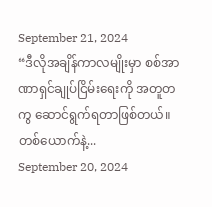September 21, 2024
“ဒီလိုအချိန်ကာလမျိုးမှာ စစ်အာဏာရှင်ချုပ်ငြိမ်းရေးကို အတူတကွ ဆောင်ရွက်ရတာဖြစ်တယ်။ တစ်ယောက်နဲ့...
September 20, 2024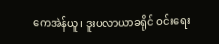ကေအဲန်ယူ၊ ဒူးပလာယာခရိုင် ဝင်းရေး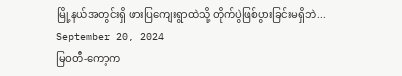မြို့နယ်အတွင်းရှိ ဖားပြကျေးရွာထဲသို့ တိုက်ပွဲဖြစ်ပွားခြင်းမရှိဘဲ...
September 20, 2024
မြဝတီ-ကော့က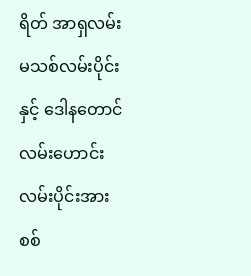ရိတ် အာရှလမ်းမသစ်လမ်းပိုင်းနှင့် ဒေါနတောင်လမ်းဟောင်း လမ်းပိုင်းအား စစ်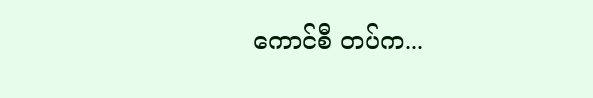ကောင်စီ တပ်က...